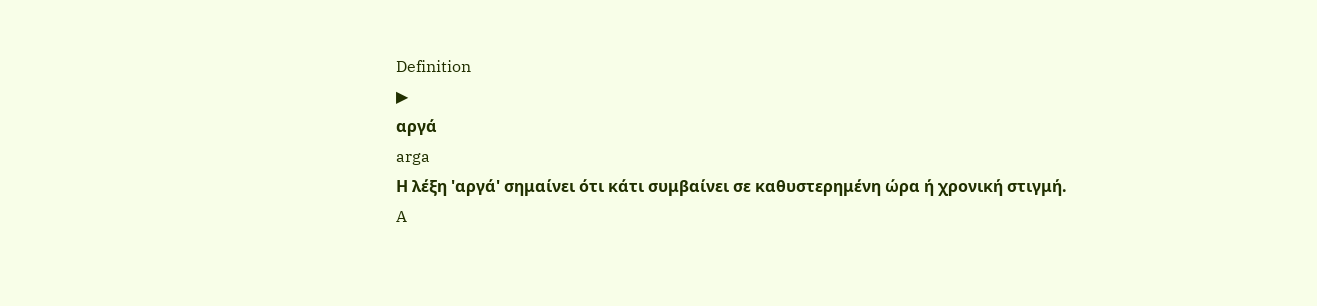Definition
▶
αργά
arga
Η λέξη 'αργά' σημαίνει ότι κάτι συμβαίνει σε καθυστερημένη ώρα ή χρονική στιγμή.
A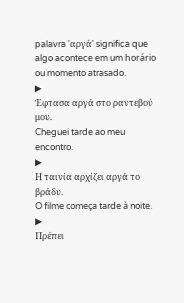palavra 'αργά' significa que algo acontece em um horário ou momento atrasado.
▶
Έφτασα αργά στο ραντεβού μου.
Cheguei tarde ao meu encontro.
▶
Η ταινία αρχίζει αργά το βράδυ.
O filme começa tarde à noite.
▶
Πρέπει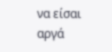να είσαι αργά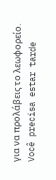για να προλάβεις το λεωφορείο.
Você precisa estar tarde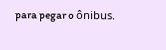para pegar o ônibus.